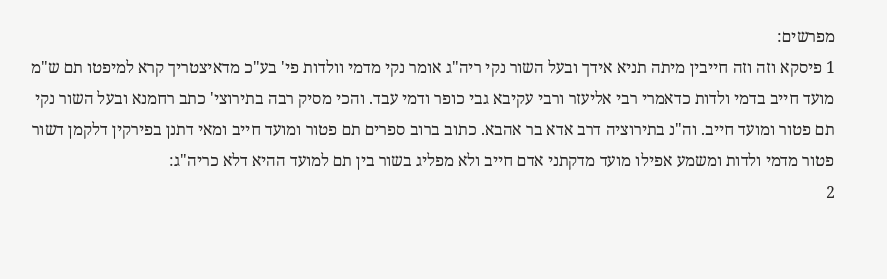מפרשים:
1 פיסקא וזה וזה חייבין מיתה תניא אידך ובעל השור נקי ריה"ג אומר נקי מדמי וולדות פי' בע"כ מדאיצטריך קרא למיפטו תם ש"מ מועד חייב בדמי ולדות כדאמרי רבי אליעזר ורבי עקיבא גבי כופר ודמי עבד. והכי מסיק רבה בתירוצי' כתב רחמנא ובעל השור נקי תם פטור ומועד חייב. וה"נ בתירוציה דרב אדא בר אהבא. כתוב ברוב ספרים תם פטור ומועד חייב ומאי דתנן בפירקין דלקמן דשור פטור מדמי ולדות ומשמע אפילו מועד מדקתני אדם חייב ולא מפליג בשור בין תם למועד ההיא דלא כריה"ג:
2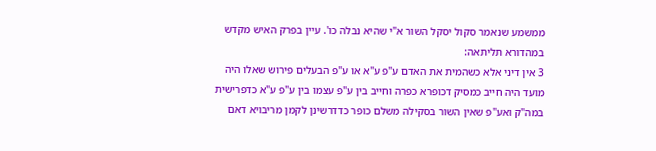ממשמע שנאמר סקול יסקל השור א"י שהיא נבלה כו'. עיין בפרק האיש מקדש במהדורא תליתאה:
3 אין דיני אלא כשהמית את האדם ע"פ ע"א או ע"פ הבעלים פירוש שאלו היה מועד היה חייב כמסיק דכופרא כפרה וחייב בין ע"פ עצמו בין ע"פ ע"א כדפרישית במה"ק ואע"פ שאין השור בסקילה משלם כופר כדדרשינן לקמן מריבויא דאם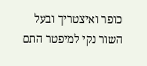כופר ואיצטריך ובעל השור נקי למיפטר התם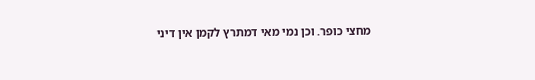מחצי כופר. וכן נמי מאי דמתרץ לקמן אין דיני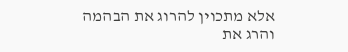אלא מתכוין להרוג את הבהמה והרג את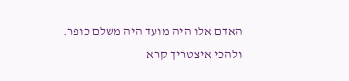האדם אלו היה מועד היה משלם כופר. ולהכי איצטריך קרא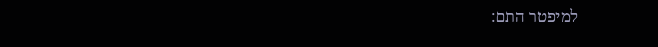למיפטר התם: